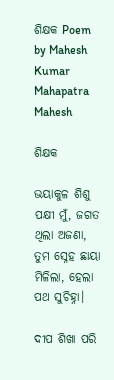ଶିକ୍ଷକ Poem by Mahesh Kumar Mahapatra Mahesh

ଶିକ୍ଷକ

ଭୟାକୁଳ ଶିଶୁ ପକ୍ଷୀ ମୁଁ, ଜଗତ ଥିଲା ଅଜଣା,
ତୁମ ସ୍ନେହ ଛାୟା ମିଳିଲା, ହେଲା ପଥ ସୁଚିହ୍ନା।

ଦୀପ ଶିଖା ପରି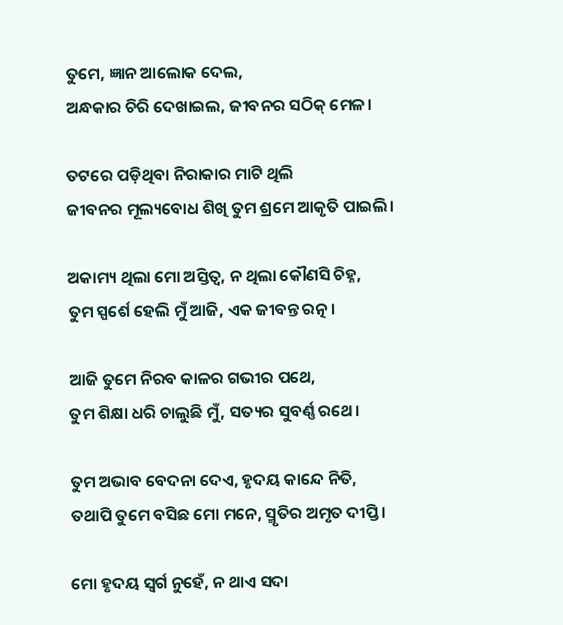ତୁମେ, ଜ୍ଞାନ ଆଲୋକ ଦେଲ,
ଅନ୍ଧକାର ଚିରି ଦେଖାଇଲ, ଜୀବନର ସଠିକ୍ ମେଳ।

ତଟରେ ପଡ଼ିଥିବା ନିରାକାର ମାଟି ଥିଲି
ଜୀବନର ମୂଲ୍ୟବୋଧ ଶିଖି ତୁମ ଶ୍ରମେ ଆକୃତି ପାଇଲି।

ଅକାମ୍ୟ ଥିଲା ମୋ ଅସ୍ତିତ୍ୱ, ନ ଥିଲା କୌଣସି ଚିହ୍ନ,
ତୁମ ସ୍ପର୍ଶେ ହେଲି ମୁଁ ଆଜି, ଏକ ଜୀବନ୍ତ ରତ୍ନ।

ଆଜି ତୁମେ ନିରବ କାଳର ଗଭୀର ପଥେ,
ତୁମ ଶିକ୍ଷା ଧରି ଚାଲୁଛି ମୁଁ, ସତ୍ୟର ସୁବର୍ଣ୍ଣ ରଥେ।

ତୁମ ଅଭାବ ବେଦନା ଦେଏ, ହୃଦୟ କାନ୍ଦେ ନିତି,
ତଥାପି ତୁମେ ବସିଛ ମୋ ମନେ, ସ୍ମୃତିର ଅମୃତ ଦୀପ୍ତି।

ମୋ ହୃଦୟ ସ୍ୱର୍ଗ ନୁହେଁ, ନ ଥାଏ ସଦା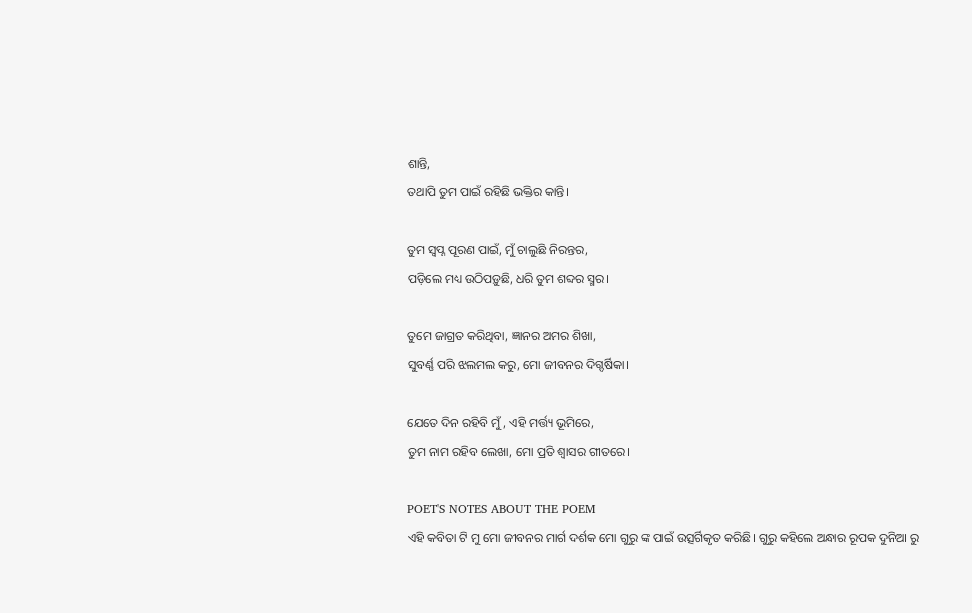ଶାନ୍ତି,
ତଥାପି ତୁମ ପାଇଁ ରହିଛି ଭକ୍ତିର କାନ୍ତି।

ତୁମ ସ୍ୱପ୍ନ ପୂରଣ ପାଇଁ, ମୁଁ ଚାଲୁଛି ନିରନ୍ତର,
ପଡ଼ିଲେ ମଧ୍ୟ ଉଠିପଡ଼ୁଛି, ଧରି ତୁମ ଶବ୍ଦର ସ୍ମର।

ତୁମେ ଜାଗ୍ରତ କରିଥିବା, ଜ୍ଞାନର ଅମର ଶିଖା,
ସୁବର୍ଣ୍ଣ ପରି ଝଲମଲ କରୁ, ମୋ ଜୀବନର ଦିଗ୍ଦର୍ଷିକା।

ଯେତେ ଦିନ ରହିବି ମୁଁ, ଏହି ମର୍ତ୍ତ୍ୟ ଭୂମିରେ,
ତୁମ ନାମ ରହିବ ଲେଖା, ମୋ ପ୍ରତି ଶ୍ୱାସର ଗୀତରେ।

POET'S NOTES ABOUT THE POEM
ଏହି କବିତା ଟି ମୁ ମୋ ଜୀବନର ମାର୍ଗ ଦର୍ଶକ ମୋ ଗୁରୁ ଙ୍କ ପାଇଁ ଉତ୍ସର୍ଗିକୃତ କରିଛି। ଗୁରୁ କହିଲେ ଅନ୍ଧାର ରୂପକ ଦୁନିଆ ରୁ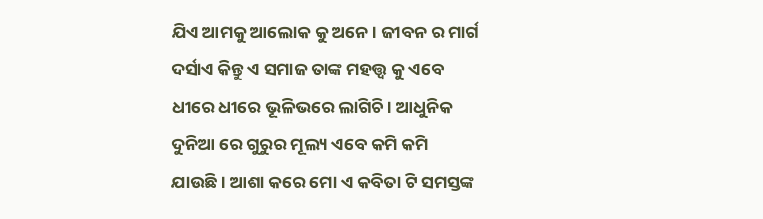ଯିଏ ଆମକୁ ଆଲୋକ କୁ ଅନେ। ଜୀବନ ର ମାର୍ଗ ଦର୍ସାଏ କିନ୍ତୁ ଏ ସମାଜ ତାଙ୍କ ମହତ୍ତ୍ଵ କୁ ଏବେ ଧୀରେ ଧୀରେ ଭୂଳିଭରେ ଲାଗିଚି। ଆଧୁନିକ ଦୁନିଆ ରେ ଗୁରୁର ମୂଲ୍ୟ ଏବେ କମି କମି ଯାଉଛି। ଆଶା କରେ ମୋ ଏ କବିତା ଟି ସମସ୍ତଙ୍କ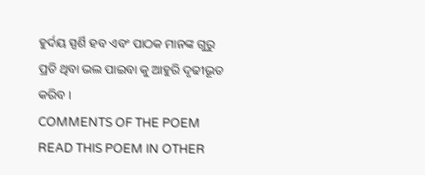ହୁର୍ଦୟ ସ୍ପର୍ଶି ହବ ଏବଂ ପାଠକ ମାନଙ୍କ ଗୁରୁ ପ୍ରତି ଥିବା ଭଲ ପାଇବା କୁ ଆହୁରି ଦୃଢୀଭୂତ କରିବ ।
COMMENTS OF THE POEM
READ THIS POEM IN OTHER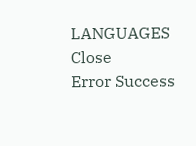LANGUAGES
Close
Error Success